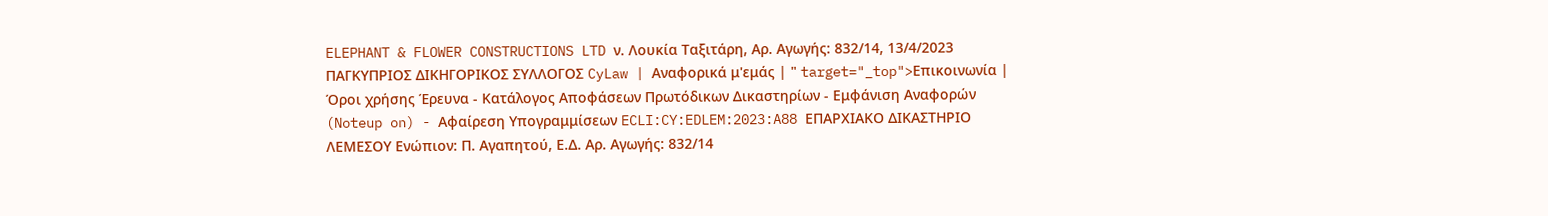ELEPHANT & FLOWER CONSTRUCTIONS LTD ν. Λουκία Ταξιτάρη, Αρ. Αγωγής: 832/14, 13/4/2023 ΠΑΓΚΥΠΡΙΟΣ ΔΙΚΗΓΟΡΙΚΟΣ ΣΥΛΛΟΓΟΣ CyLaw | Αναφορικά μ'εμάς | " target="_top">Επικοινωνία | Όροι χρήσης Έρευνα - Κατάλογος Αποφάσεων Πρωτόδικων Δικαστηρίων - Εμφάνιση Αναφορών (Noteup on) - Αφαίρεση Υπογραμμίσεων ECLI:CY:EDLEM:2023:A88 ΕΠΑΡΧΙΑΚΟ ΔΙΚΑΣΤΗΡΙΟ ΛΕΜΕΣΟΥ Ενώπιον: Π. Αγαπητού, Ε.Δ. Αρ. Αγωγής: 832/14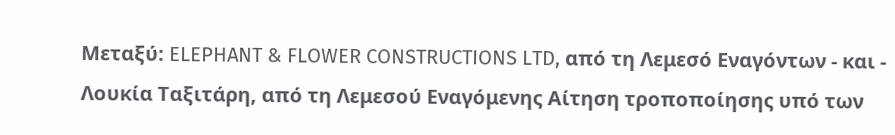Μεταξύ: ELEPHANT & FLOWER CONSTRUCTIONS LTD, από τη Λεμεσό Εναγόντων - και - Λουκία Ταξιτάρη, από τη Λεμεσού Εναγόμενης Αίτηση τροποποίησης υπό των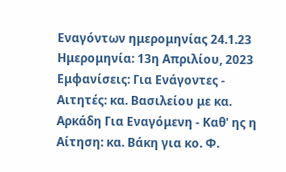Εναγόντων ημερομηνίας 24.1.23 Ημερομηνία: 13η Απριλίου, 2023 Εμφανίσεις: Για Ενάγοντες - Αιτητές: κα. Βασιλείου με κα. Αρκάδη Για Εναγόμενη - Καθ' ης η Αίτηση: κα. Βάκη για κο. Φ.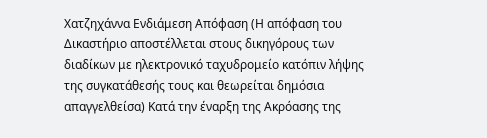Χατζηχάννα Ενδιάμεση Απόφαση (Η απόφαση του Δικαστήριο αποστέλλεται στους δικηγόρους των διαδίκων με ηλεκτρονικό ταχυδρομείο κατόπιν λήψης της συγκατάθεσής τους και θεωρείται δημόσια απαγγελθείσα) Κατά την έναρξη της Ακρόασης της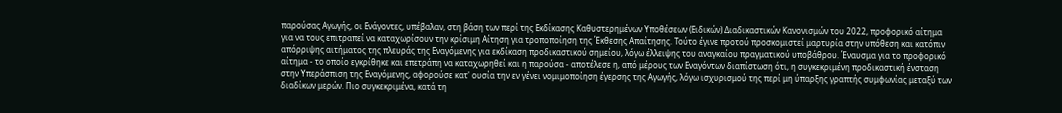παρούσας Αγωγής, οι Ενάγοντες, υπέβαλαν, στη βάση των περί της Εκδίκασης Καθυστερημένων Υποθέσεων (Ειδικών) Διαδικαστικών Κανονισμών του 2022, προφορικό αίτημα για να τους επιτραπεί να καταχωρίσουν την κρίσιμη Αίτηση για τροποποίηση της Έκθεσης Απαίτησης. Τούτο έγινε προτού προσκομιστεί μαρτυρία στην υπόθεση και κατόπιν απόρριψης αιτήματος της πλευράς της Εναγόμενης για εκδίκαση προδικαστικού σημείου, λόγω έλλειψης του αναγκαίου πραγματικού υποβάθρου. Έναυσμα για το προφορικό αίτημα - το οποίο εγκρίθηκε και επετράπη να καταχωρηθεί και η παρούσα - αποτέλεσε η, από μέρους των Εναγόντων διαπίστωση ότι, η συγκεκριμένη προδικαστική ένσταση στην Υπεράσπιση της Εναγόμενης, αφορούσε κατ' ουσία την εν γένει νομιμοποίηση έγερσης της Αγωγής, λόγω ισχυρισμού της περί μη ύπαρξης γραπτής συμφωνίας μεταξύ των διαδίκων μερών. Πιο συγκεκριμένα, κατά τη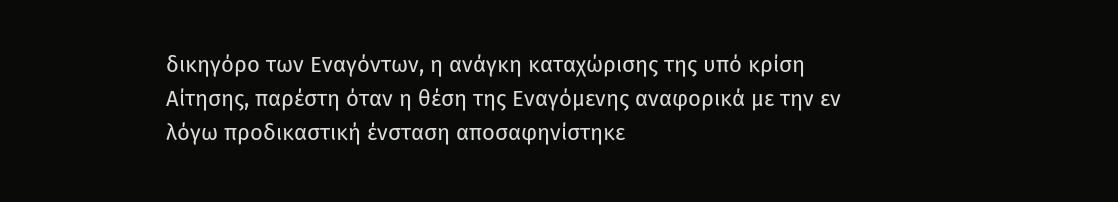δικηγόρο των Εναγόντων, η ανάγκη καταχώρισης της υπό κρίση Αίτησης, παρέστη όταν η θέση της Εναγόμενης αναφορικά με την εν λόγω προδικαστική ένσταση αποσαφηνίστηκε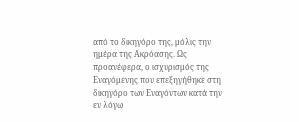από το δικηγόρο της, μόλις την ημέρα της Ακρόασης. Ως προανέφερα, ο ισχυρισμός της Εναγόμενης που επεξηγήθηκε στη δικηγόρο των Εναγόντων κατά την εν λόγω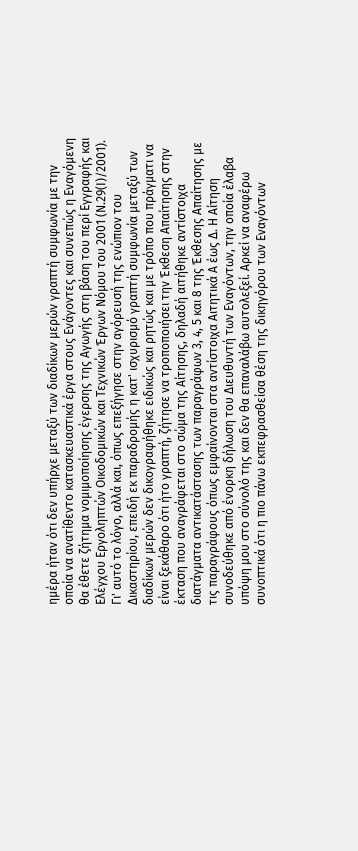ημέρα ήταν ότι δεν υπήρχε μεταξύ των διαδίκων μερών γραπτή συμφωνία με την οποία να ανατίθεντο κατασκευαστικά έργα στους Ενάγοντες και συνεπώς η Εναγόμενη θα έθετε ζήτημα νομιμοποίησης έγερσης της Αγωγής στη βάση του περί Εγγραφής και Ελέγχου Εργοληπτών Οικοδομικών και Τεχνικών Έργων Νόμου του 2001 (Ν.29(Ι)/2001). Γι' αυτό το λόγο, αλλά και, όπως επεξήγησε στην αγόρευσή της ενώπιον του Δικαστηρίου, επειδή εκ παραδρομής η κατ' ισχυρισμό γραπτή συμφωνία μεταξύ των διαδίκων μερών δεν δικογραφήθηκε ειδικώς και ρητώς και με τρόπο που πράγματι να είναι ξεκάθαρο ότι ήτο γραπτή, ζήτησε να τροποποιήσει την Έκθεση Απαίτησης στην έκταση που αναγράφεται στο σώμα της Αίτησης, δηλαδή αιτήθηκε αντίστοιχα διατάγματα αντικατάστασης των παραγράφων 3, 4, 5 και 8 της Έκθεσης Απαίτησης με τις παραγράφους όπως εμφαίνονται στα αντίστοιχα Αιτητικά Α έως Δ. Η Αίτηση συνοδεύθηκε από ένορκη δήλωση του Διευθυντή των Εναγόντων, την οποία έλαβα υπόψη μου στο σύνολό της και δεν θα επαναλάβω αυτολεξεί. Αρκεί να αναφέρω συνοπτικά ότι η πιο πάνω εκπεφρασθείσα θέση της δικηγόρου των Εναγόντων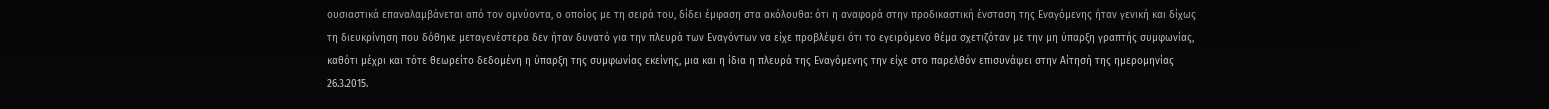ουσιαστικά επαναλαμβάνεται από τον ομνύοντα, ο οποίος με τη σειρά του, δίδει έμφαση στα ακόλουθα: ότι η αναφορά στην προδικαστική ένσταση της Εναγόμενης ήταν γενική και δίχως τη διευκρίνηση που δόθηκε μεταγενέστερα δεν ήταν δυνατό για την πλευρά των Εναγόντων να είχε προβλέψει ότι το εγειρόμενο θέμα σχετιζόταν με την μη ύπαρξη γραπτής συμφωνίας, καθότι μέχρι και τότε θεωρείτο δεδομένη η ύπαρξη της συμφωνίας εκείνης, μια και η ίδια η πλευρά της Εναγόμενης την είχε στο παρελθόν επισυνάψει στην Αίτησή της ημερομηνίας 26.3.2015.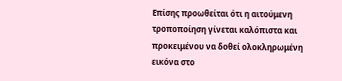Επίσης προωθείται ότι η αιτούμενη τροποποίηση γίνεται καλόπιστα και προκειμένου να δοθεί ολοκληρωμένη εικόνα στο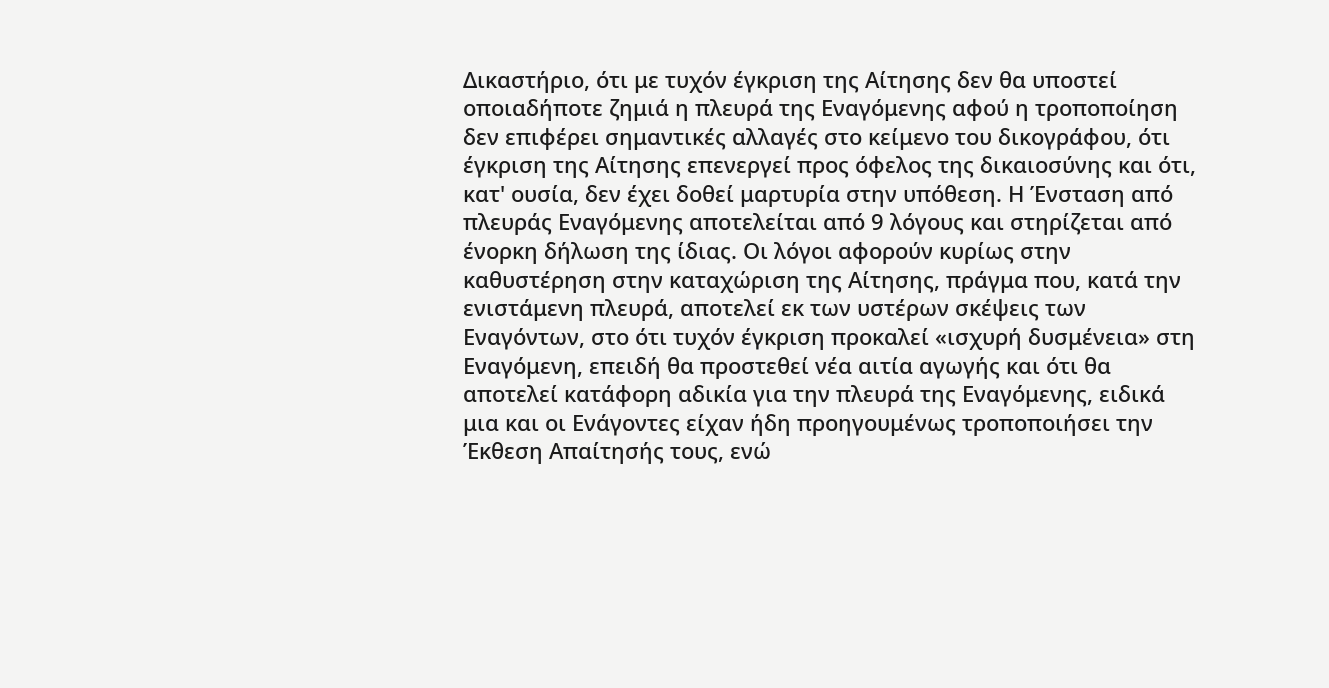Δικαστήριο, ότι με τυχόν έγκριση της Αίτησης δεν θα υποστεί οποιαδήποτε ζημιά η πλευρά της Εναγόμενης αφού η τροποποίηση δεν επιφέρει σημαντικές αλλαγές στο κείμενο του δικογράφου, ότι έγκριση της Αίτησης επενεργεί προς όφελος της δικαιοσύνης και ότι, κατ' ουσία, δεν έχει δοθεί μαρτυρία στην υπόθεση. Η Ένσταση από πλευράς Εναγόμενης αποτελείται από 9 λόγους και στηρίζεται από ένορκη δήλωση της ίδιας. Οι λόγοι αφορούν κυρίως στην καθυστέρηση στην καταχώριση της Αίτησης, πράγμα που, κατά την ενιστάμενη πλευρά, αποτελεί εκ των υστέρων σκέψεις των Εναγόντων, στο ότι τυχόν έγκριση προκαλεί «ισχυρή δυσμένεια» στη Εναγόμενη, επειδή θα προστεθεί νέα αιτία αγωγής και ότι θα αποτελεί κατάφορη αδικία για την πλευρά της Εναγόμενης, ειδικά μια και οι Ενάγοντες είχαν ήδη προηγουμένως τροποποιήσει την Έκθεση Απαίτησής τους, ενώ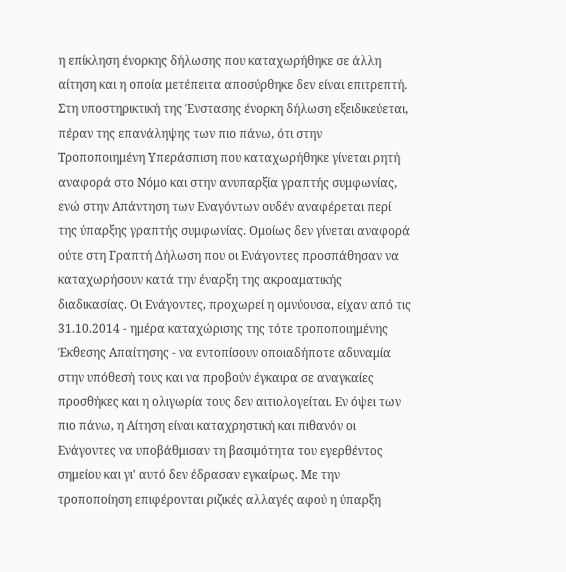η επίκληση ένορκης δήλωσης που καταχωρήθηκε σε άλλη αίτηση και η οποία μετέπειτα αποσύρθηκε δεν είναι επιτρεπτή. Στη υποστηρικτική της Ένστασης ένορκη δήλωση εξειδικεύεται, πέραν της επανάληψης των πιο πάνω, ότι στην Τροποποιημένη Υπεράσπιση που καταχωρήθηκε γίνεται ρητή αναφορά στο Νόμο και στην ανυπαρξία γραπτής συμφωνίας, ενώ στην Απάντηση των Εναγόντων ουδέν αναφέρεται περί της ύπαρξης γραπτής συμφωνίας. Ομοίως δεν γίνεται αναφορά ούτε στη Γραπτή Δήλωση που οι Ενάγοντες προσπάθησαν να καταχωρήσουν κατά την έναρξη της ακροαματικής διαδικασίας. Οι Ενάγοντες, προχωρεί η ομνύουσα, είχαν από τις 31.10.2014 - ημέρα καταχώρισης της τότε τροποποιημένης Έκθεσης Απαίτησης - να εντοπίσουν οποιαδήποτε αδυναμία στην υπόθεσή τους και να προβούν έγκαιρα σε αναγκαίες προσθήκες και η ολιγωρία τους δεν αιτιολογείται. Εν όψει των πιο πάνω, η Αίτηση είναι καταχρηστική και πιθανόν οι Ενάγοντες να υποβάθμισαν τη βασιμότητα του εγερθέντος σημείου και γι' αυτό δεν έδρασαν εγκαίρως. Με την τροποποίηση επιφέρονται ριζικές αλλαγές αφού η ύπαρξη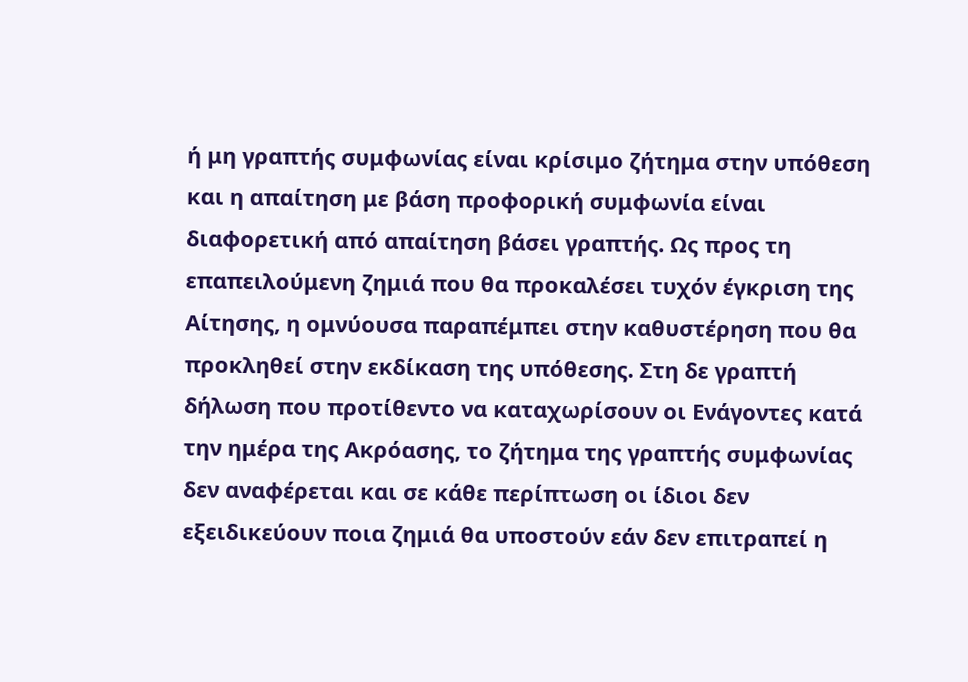ή μη γραπτής συμφωνίας είναι κρίσιμο ζήτημα στην υπόθεση και η απαίτηση με βάση προφορική συμφωνία είναι διαφορετική από απαίτηση βάσει γραπτής. Ως προς τη επαπειλούμενη ζημιά που θα προκαλέσει τυχόν έγκριση της Αίτησης, η ομνύουσα παραπέμπει στην καθυστέρηση που θα προκληθεί στην εκδίκαση της υπόθεσης. Στη δε γραπτή δήλωση που προτίθεντο να καταχωρίσουν οι Ενάγοντες κατά την ημέρα της Ακρόασης, το ζήτημα της γραπτής συμφωνίας δεν αναφέρεται και σε κάθε περίπτωση οι ίδιοι δεν εξειδικεύουν ποια ζημιά θα υποστούν εάν δεν επιτραπεί η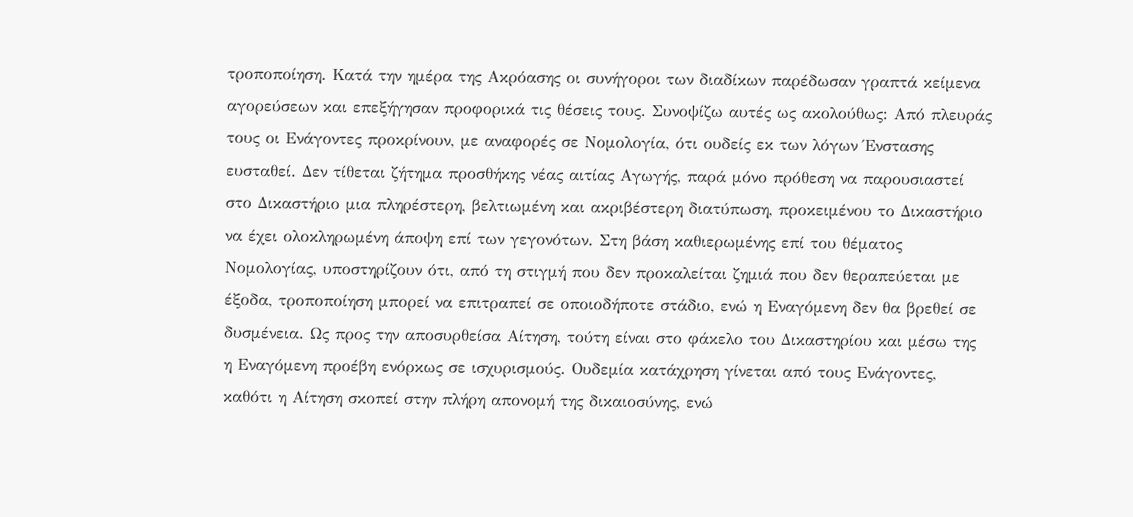τροποποίηση. Κατά την ημέρα της Ακρόασης οι συνήγοροι των διαδίκων παρέδωσαν γραπτά κείμενα αγορεύσεων και επεξήγησαν προφορικά τις θέσεις τους. Συνοψίζω αυτές ως ακολούθως: Από πλευράς τους οι Ενάγοντες προκρίνουν, με αναφορές σε Νομολογία, ότι ουδείς εκ των λόγων Ένστασης ευσταθεί. Δεν τίθεται ζήτημα προσθήκης νέας αιτίας Αγωγής, παρά μόνο πρόθεση να παρουσιαστεί στο Δικαστήριο μια πληρέστερη, βελτιωμένη και ακριβέστερη διατύπωση, προκειμένου το Δικαστήριο να έχει ολοκληρωμένη άποψη επί των γεγονότων. Στη βάση καθιερωμένης επί του θέματος Νομολογίας, υποστηρίζουν ότι, από τη στιγμή που δεν προκαλείται ζημιά που δεν θεραπεύεται με έξοδα, τροποποίηση μπορεί να επιτραπεί σε οποιοδήποτε στάδιο, ενώ η Εναγόμενη δεν θα βρεθεί σε δυσμένεια. Ως προς την αποσυρθείσα Αίτηση, τούτη είναι στο φάκελο του Δικαστηρίου και μέσω της η Εναγόμενη προέβη ενόρκως σε ισχυρισμούς. Ουδεμία κατάχρηση γίνεται από τους Ενάγοντες, καθότι η Αίτηση σκοπεί στην πλήρη απονομή της δικαιοσύνης, ενώ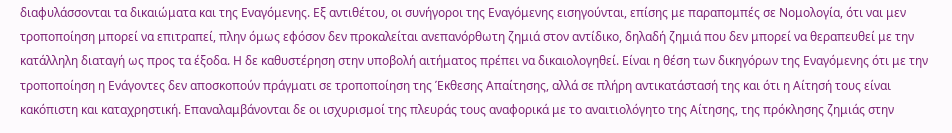διαφυλάσσονται τα δικαιώματα και της Εναγόμενης. Εξ αντιθέτου, οι συνήγοροι της Εναγόμενης εισηγούνται, επίσης με παραπομπές σε Νομολογία, ότι ναι μεν τροποποίηση μπορεί να επιτραπεί, πλην όμως εφόσον δεν προκαλείται ανεπανόρθωτη ζημιά στον αντίδικο, δηλαδή ζημιά που δεν μπορεί να θεραπευθεί με την κατάλληλη διαταγή ως προς τα έξοδα. Η δε καθυστέρηση στην υποβολή αιτήματος πρέπει να δικαιολογηθεί. Είναι η θέση των δικηγόρων της Εναγόμενης ότι με την τροποποίηση η Ενάγοντες δεν αποσκοπούν πράγματι σε τροποποίηση της Έκθεσης Απαίτησης, αλλά σε πλήρη αντικατάστασή της και ότι η Αίτησή τους είναι κακόπιστη και καταχρηστική. Επαναλαμβάνονται δε οι ισχυρισμοί της πλευράς τους αναφορικά με το αναιτιολόγητο της Αίτησης, της πρόκλησης ζημιάς στην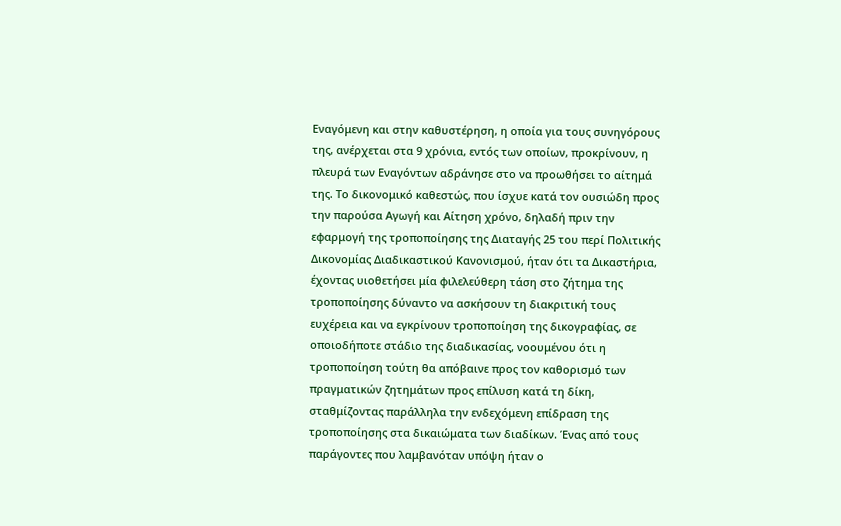Εναγόμενη και στην καθυστέρηση, η οποία για τους συνηγόρους της, ανέρχεται στα 9 χρόνια, εντός των οποίων, προκρίνουν, η πλευρά των Εναγόντων αδράνησε στο να προωθήσει το αίτημά της. Το δικονομικό καθεστώς, που ίσχυε κατά τον ουσιώδη προς την παρούσα Αγωγή και Αίτηση χρόνο, δηλαδή πριν την εφαρμογή της τροποποίησης της Διαταγής 25 του περί Πολιτικής Δικονομίας Διαδικαστικού Κανονισμού, ήταν ότι τα Δικαστήρια, έχοντας υιοθετήσει μία φιλελεύθερη τάση στο ζήτημα της τροποποίησης δύναντο να ασκήσουν τη διακριτική τους ευχέρεια και να εγκρίνουν τροποποίηση της δικογραφίας, σε οποιοδήποτε στάδιο της διαδικασίας, νοουμένου ότι η τροποποίηση τούτη θα απόβαινε προς τον καθορισμό των πραγματικών ζητημάτων προς επίλυση κατά τη δίκη, σταθμίζοντας παράλληλα την ενδεχόμενη επίδραση της τροποποίησης στα δικαιώματα των διαδίκων. Ένας από τους παράγοντες που λαμβανόταν υπόψη ήταν ο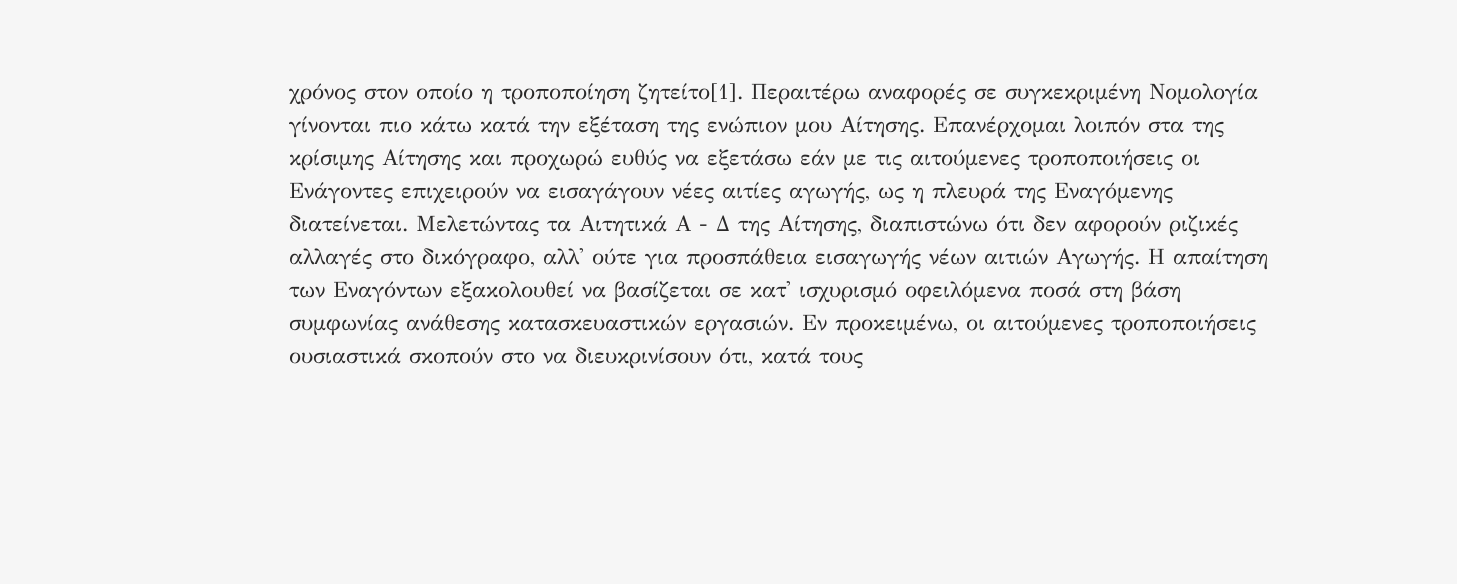χρόνος στον οποίο η τροποποίηση ζητείτο[1]. Περαιτέρω αναφορές σε συγκεκριμένη Νομολογία γίνονται πιο κάτω κατά την εξέταση της ενώπιον μου Αίτησης. Επανέρχομαι λοιπόν στα της κρίσιμης Αίτησης και προχωρώ ευθύς να εξετάσω εάν με τις αιτούμενες τροποποιήσεις οι Ενάγοντες επιχειρούν να εισαγάγουν νέες αιτίες αγωγής, ως η πλευρά της Εναγόμενης διατείνεται. Μελετώντας τα Αιτητικά Α - Δ της Αίτησης, διαπιστώνω ότι δεν αφορούν ριζικές αλλαγές στο δικόγραφο, αλλ' ούτε για προσπάθεια εισαγωγής νέων αιτιών Αγωγής. Η απαίτηση των Εναγόντων εξακολουθεί να βασίζεται σε κατ' ισχυρισμό οφειλόμενα ποσά στη βάση συμφωνίας ανάθεσης κατασκευαστικών εργασιών. Εν προκειμένω, οι αιτούμενες τροποποιήσεις ουσιαστικά σκοπούν στο να διευκρινίσουν ότι, κατά τους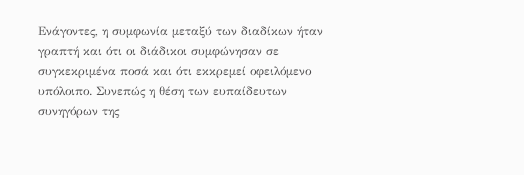Ενάγοντες, η συμφωνία μεταξύ των διαδίκων ήταν γραπτή και ότι οι διάδικοι συμφώνησαν σε συγκεκριμένα ποσά και ότι εκκρεμεί οφειλόμενο υπόλοιπο. Συνεπώς η θέση των ευπαίδευτων συνηγόρων της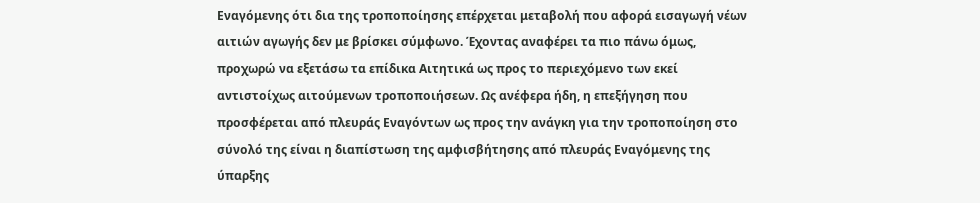Εναγόμενης ότι δια της τροποποίησης επέρχεται μεταβολή που αφορά εισαγωγή νέων αιτιών αγωγής δεν με βρίσκει σύμφωνο. Έχοντας αναφέρει τα πιο πάνω όμως, προχωρώ να εξετάσω τα επίδικα Αιτητικά ως προς το περιεχόμενο των εκεί αντιστοίχως αιτούμενων τροποποιήσεων. Ως ανέφερα ήδη, η επεξήγηση που προσφέρεται από πλευράς Εναγόντων ως προς την ανάγκη για την τροποποίηση στο σύνολό της είναι η διαπίστωση της αμφισβήτησης από πλευράς Εναγόμενης της ύπαρξης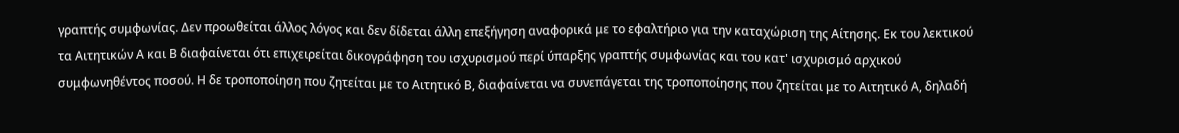γραπτής συμφωνίας. Δεν προωθείται άλλος λόγος και δεν δίδεται άλλη επεξήγηση αναφορικά με το εφαλτήριο για την καταχώριση της Αίτησης. Εκ του λεκτικού τα Αιτητικών Α και Β διαφαίνεται ότι επιχειρείται δικογράφηση του ισχυρισμού περί ύπαρξης γραπτής συμφωνίας και του κατ' ισχυρισμό αρχικού συμφωνηθέντος ποσού. Η δε τροποποίηση που ζητείται με το Αιτητικό Β, διαφαίνεται να συνεπάγεται της τροποποίησης που ζητείται με το Αιτητικό Α, δηλαδή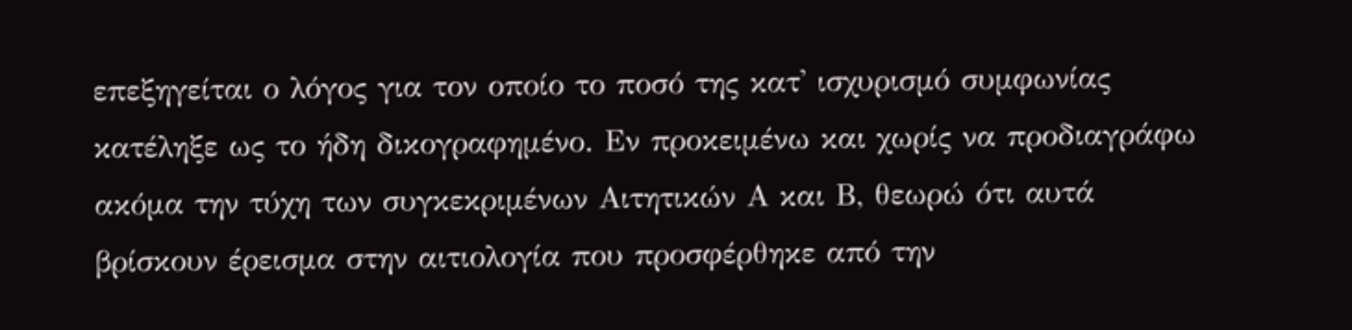επεξηγείται ο λόγος για τον οποίο το ποσό της κατ' ισχυρισμό συμφωνίας κατέληξε ως το ήδη δικογραφημένο. Εν προκειμένω και χωρίς να προδιαγράφω ακόμα την τύχη των συγκεκριμένων Αιτητικών Α και Β, θεωρώ ότι αυτά βρίσκουν έρεισμα στην αιτιολογία που προσφέρθηκε από την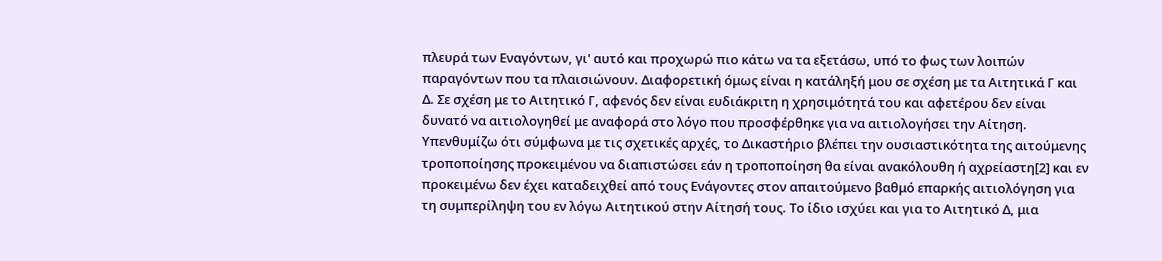πλευρά των Εναγόντων, γι' αυτό και προχωρώ πιο κάτω να τα εξετάσω, υπό το φως των λοιπών παραγόντων που τα πλαισιώνουν. Διαφορετική όμως είναι η κατάληξή μου σε σχέση με τα Αιτητικά Γ και Δ. Σε σχέση με το Αιτητικό Γ, αφενός δεν είναι ευδιάκριτη η χρησιμότητά του και αφετέρου δεν είναι δυνατό να αιτιολογηθεί με αναφορά στο λόγο που προσφέρθηκε για να αιτιολογήσει την Αίτηση. Υπενθυμίζω ότι σύμφωνα με τις σχετικές αρχές, το Δικαστήριο βλέπει την ουσιαστικότητα της αιτούμενης τροποποίησης προκειμένου να διαπιστώσει εάν η τροποποίηση θα είναι ανακόλουθη ή αχρείαστη[2] και εν προκειμένω δεν έχει καταδειχθεί από τους Ενάγοντες στον απαιτούμενο βαθμό επαρκής αιτιολόγηση για τη συμπερίληψη του εν λόγω Αιτητικού στην Αίτησή τους. Το ίδιο ισχύει και για το Αιτητικό Δ, μια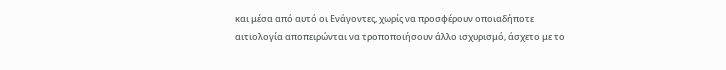και μέσα από αυτό οι Ενάγοντες, χωρίς να προσφέρουν οποιαδήποτε αιτιολογία αποπειρώνται να τροποποιήσουν άλλο ισχυρισμό, άσχετο με το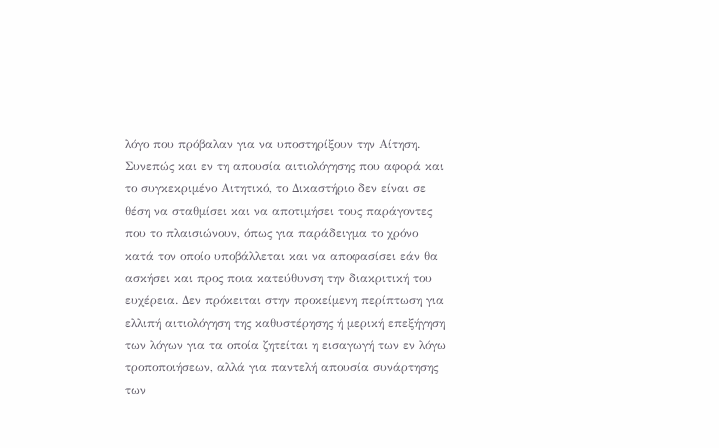λόγο που πρόβαλαν για να υποστηρίξουν την Αίτηση. Συνεπώς και εν τη απουσία αιτιολόγησης που αφορά και το συγκεκριμένο Αιτητικό, το Δικαστήριο δεν είναι σε θέση να σταθμίσει και να αποτιμήσει τους παράγοντες που το πλαισιώνουν, όπως για παράδειγμα το χρόνο κατά τον οποίο υποβάλλεται και να αποφασίσει εάν θα ασκήσει και προς ποια κατεύθυνση την διακριτική του ευχέρεια. Δεν πρόκειται στην προκείμενη περίπτωση για ελλιπή αιτιολόγηση της καθυστέρησης ή μερική επεξήγηση των λόγων για τα οποία ζητείται η εισαγωγή των εν λόγω τροποποιήσεων, αλλά για παντελή απουσία συνάρτησης των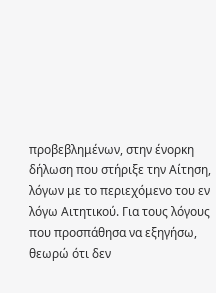προβεβλημένων, στην ένορκη δήλωση που στήριξε την Αίτηση, λόγων με το περιεχόμενο του εν λόγω Αιτητικού. Για τους λόγους που προσπάθησα να εξηγήσω, θεωρώ ότι δεν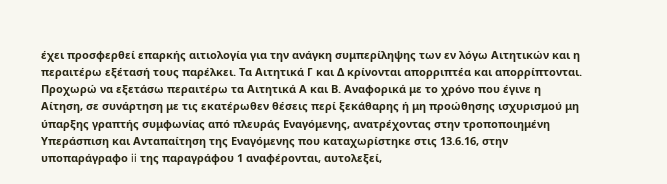έχει προσφερθεί επαρκής αιτιολογία για την ανάγκη συμπερίληψης των εν λόγω Αιτητικών και η περαιτέρω εξέτασή τους παρέλκει. Τα Αιτητικά Γ και Δ κρίνονται απορριπτέα και απορρίπτονται. Προχωρώ να εξετάσω περαιτέρω τα Αιτητικά Α και Β. Αναφορικά με το χρόνο που έγινε η Αίτηση, σε συνάρτηση με τις εκατέρωθεν θέσεις περί ξεκάθαρης ή μη προώθησης ισχυρισμού μη ύπαρξης γραπτής συμφωνίας από πλευράς Εναγόμενης, ανατρέχοντας στην τροποποιημένη Υπεράσπιση και Ανταπαίτηση της Εναγόμενης που καταχωρίστηκε στις 13.6.16, στην υποπαράγραφο ii της παραγράφου 1 αναφέρονται, αυτολεξεί,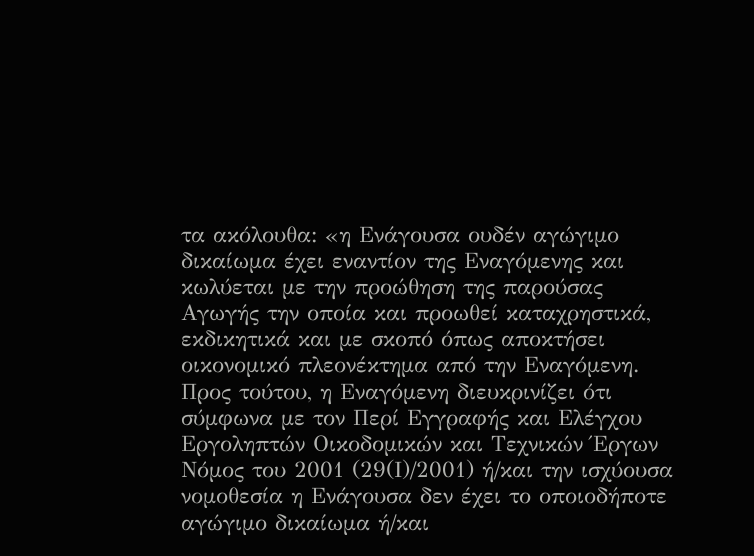τα ακόλουθα: «η Ενάγουσα ουδέν αγώγιμο δικαίωμα έχει εναντίον της Εναγόμενης και κωλύεται με την προώθηση της παρούσας Αγωγής την οποία και προωθεί καταχρηστικά, εκδικητικά και με σκοπό όπως αποκτήσει οικονομικό πλεονέκτημα από την Εναγόμενη. Προς τούτου, η Εναγόμενη διευκρινίζει ότι σύμφωνα με τον Περί Εγγραφής και Ελέγχου Εργοληπτών Οικοδομικών και Τεχνικών Έργων Νόμος του 2001 (29(Ι)/2001) ή/και την ισχύουσα νομοθεσία η Ενάγουσα δεν έχει το οποιοδήποτε αγώγιμο δικαίωμα ή/και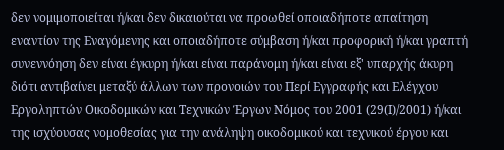δεν νομιμοποιείται ή/και δεν δικαιούται να προωθεί οποιαδήποτε απαίτηση εναντίον της Εναγόμενης και οποιαδήποτε σύμβαση ή/και προφορική ή/και γραπτή συνεννόηση δεν είναι έγκυρη ή/και είναι παράνομη ή/και είναι εξ' υπαρχής άκυρη διότι αντιβαίνει μεταξύ άλλων των προνοιών του Περί Εγγραφής και Ελέγχου Εργοληπτών Οικοδομικών και Τεχνικών Έργων Νόμος του 2001 (29(Ι)/2001) ή/και της ισχύουσας νομοθεσίας για την ανάληψη οικοδομικού και τεχνικού έργου και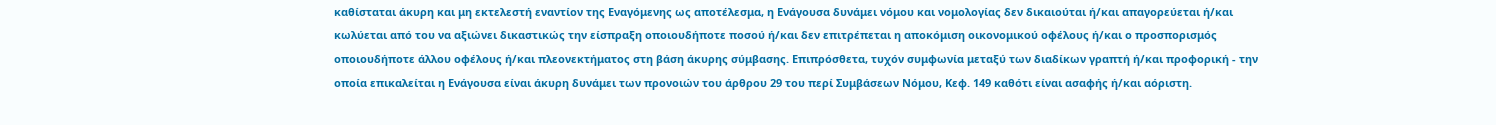καθίσταται άκυρη και μη εκτελεστή εναντίον της Εναγόμενης ως αποτέλεσμα, η Ενάγουσα δυνάμει νόμου και νομολογίας δεν δικαιούται ή/και απαγορεύεται ή/και κωλύεται από του να αξιώνει δικαστικώς την είσπραξη οποιουδήποτε ποσού ή/και δεν επιτρέπεται η αποκόμιση οικονομικού οφέλους ή/και ο προσπορισμός οποιουδήποτε άλλου οφέλους ή/και πλεονεκτήματος στη βάση άκυρης σύμβασης. Επιπρόσθετα, τυχόν συμφωνία μεταξύ των διαδίκων γραπτή ή/και προφορική - την οποία επικαλείται η Ενάγουσα είναι άκυρη δυνάμει των προνοιών του άρθρου 29 του περί Συμβάσεων Νόμου, Κεφ. 149 καθότι είναι ασαφής ή/και αόριστη.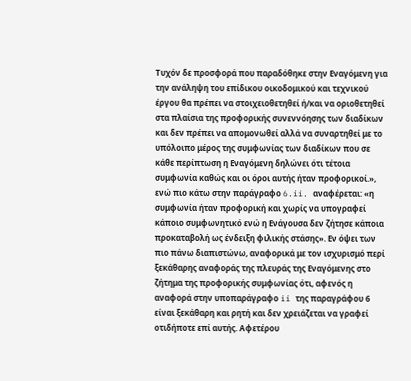Τυχόν δε προσφορά που παραδόθηκε στην Εναγόμενη για την ανάληψη του επίδικου οικοδομικού και τεχνικού έργου θα πρέπει να στοιχειοθετηθεί ή/και να οριοθετηθεί στα πλαίσια της προφορικής συνεννόησης των διαδίκων και δεν πρέπει να απομονωθεί αλλά να συναρτηθεί με το υπόλοιπο μέρος της συμφωνίας των διαδίκων που σε κάθε περίπτωση η Εναγόμενη δηλώνει ότι τέτοια συμφωνία καθώς και οι όροι αυτής ήταν προφορικοί.», ενώ πιο κάτω στην παράγραφο 6.ii. αναφέρεται: «η συμφωνία ήταν προφορική και χωρίς να υπογραφεί κάποιο συμφωνητικό ενώ η Ενάγουσα δεν ζήτησε κάποια προκαταβολή ως ένδειξη φιλικής στάσης». Εν όψει των πιο πάνω διαπιστώνω, αναφορικά με τον ισχυρισμό περί ξεκάθαρης αναφοράς της πλευράς της Εναγόμενης στο ζήτημα της προφορικής συμφωνίας ότι, αφενός η αναφορά στην υποπαράγραφο ii της παραγράφου 6 είναι ξεκάθαρη και ρητή και δεν χρειάζεται να γραφεί οτιδήποτε επί αυτής. Αφετέρου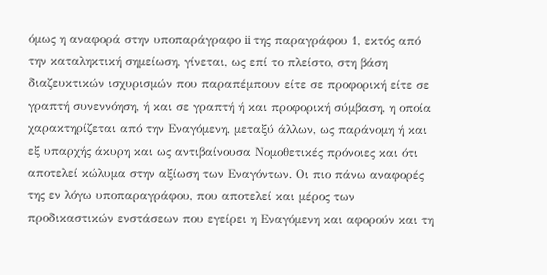όμως η αναφορά στην υποπαράγραφο ii της παραγράφου 1, εκτός από την καταληκτική σημείωση, γίνεται, ως επί το πλείστο, στη βάση διαζευκτικών ισχυρισμών που παραπέμπουν είτε σε προφορική είτε σε γραπτή συνεννόηση, ή και σε γραπτή ή και προφορική σύμβαση, η οποία χαρακτηρίζεται από την Εναγόμενη, μεταξύ άλλων, ως παράνομη ή και εξ υπαρχής άκυρη και ως αντιβαίνουσα Νομοθετικές πρόνοιες και ότι αποτελεί κώλυμα στην αξίωση των Εναγόντων. Οι πιο πάνω αναφορές της εν λόγω υποπαραγράφου, που αποτελεί και μέρος των προδικαστικών ενστάσεων που εγείρει η Εναγόμενη και αφορούν και τη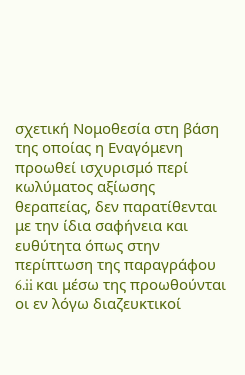σχετική Νομοθεσία στη βάση της οποίας η Εναγόμενη προωθεί ισχυρισμό περί κωλύματος αξίωσης θεραπείας, δεν παρατίθενται με την ίδια σαφήνεια και ευθύτητα όπως στην περίπτωση της παραγράφου 6.ii και μέσω της προωθούνται οι εν λόγω διαζευκτικοί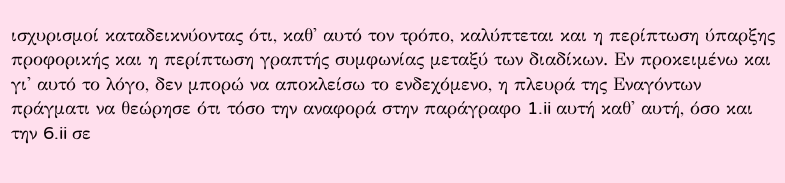ισχυρισμοί καταδεικνύοντας ότι, καθ' αυτό τον τρόπο, καλύπτεται και η περίπτωση ύπαρξης προφορικής και η περίπτωση γραπτής συμφωνίας μεταξύ των διαδίκων. Εν προκειμένω και γι' αυτό το λόγο, δεν μπορώ να αποκλείσω το ενδεχόμενο, η πλευρά της Εναγόντων πράγματι να θεώρησε ότι τόσο την αναφορά στην παράγραφο 1.ii αυτή καθ' αυτή, όσο και την 6.ii σε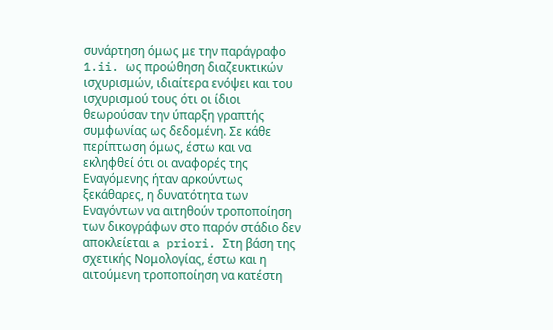συνάρτηση όμως με την παράγραφο 1.ii. ως προώθηση διαζευκτικών ισχυρισμών, ιδιαίτερα ενόψει και του ισχυρισμού τους ότι οι ίδιοι θεωρούσαν την ύπαρξη γραπτής συμφωνίας ως δεδομένη. Σε κάθε περίπτωση όμως, έστω και να εκληφθεί ότι οι αναφορές της Εναγόμενης ήταν αρκούντως ξεκάθαρες, η δυνατότητα των Εναγόντων να αιτηθούν τροποποίηση των δικογράφων στο παρόν στάδιο δεν αποκλείεται a priori. Στη βάση της σχετικής Νομολογίας, έστω και η αιτούμενη τροποποίηση να κατέστη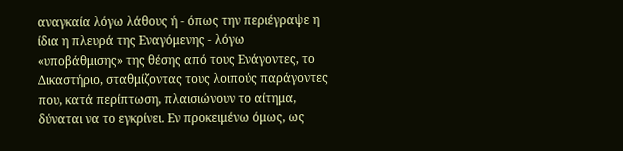αναγκαία λόγω λάθους ή - όπως την περιέγραψε η ίδια η πλευρά της Εναγόμενης - λόγω «υποβάθμισης» της θέσης από τους Ενάγοντες, το Δικαστήριο, σταθμίζοντας τους λοιπούς παράγοντες που, κατά περίπτωση, πλαισιώνουν το αίτημα, δύναται να το εγκρίνει. Εν προκειμένω όμως, ως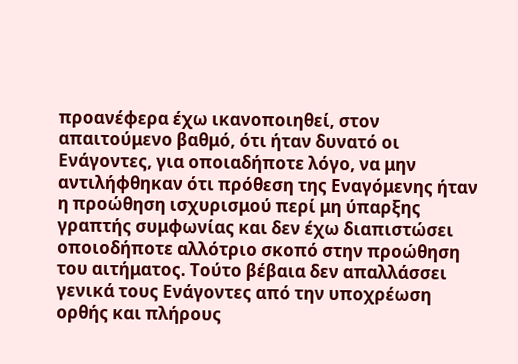προανέφερα έχω ικανοποιηθεί, στον απαιτούμενο βαθμό, ότι ήταν δυνατό οι Ενάγοντες, για οποιαδήποτε λόγο, να μην αντιλήφθηκαν ότι πρόθεση της Εναγόμενης ήταν η προώθηση ισχυρισμού περί μη ύπαρξης γραπτής συμφωνίας και δεν έχω διαπιστώσει οποιοδήποτε αλλότριο σκοπό στην προώθηση του αιτήματος. Τούτο βέβαια δεν απαλλάσσει γενικά τους Ενάγοντες από την υποχρέωση ορθής και πλήρους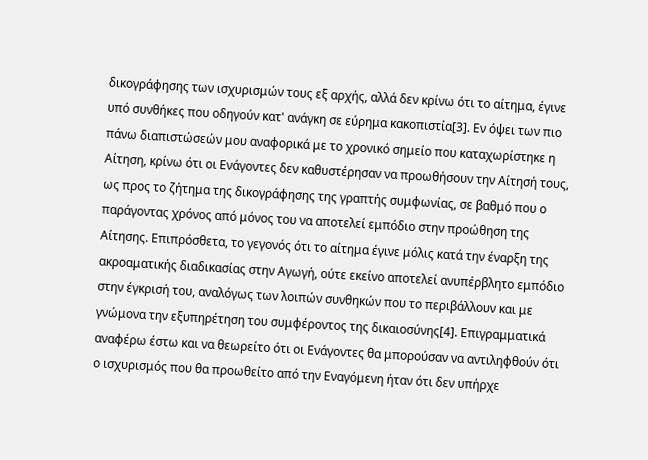δικογράφησης των ισχυρισμών τους εξ αρχής, αλλά δεν κρίνω ότι το αίτημα, έγινε υπό συνθήκες που οδηγούν κατ' ανάγκη σε εύρημα κακοπιστία[3]. Εν όψει των πιο πάνω διαπιστώσεών μου αναφορικά με το χρονικό σημείο που καταχωρίστηκε η Αίτηση, κρίνω ότι οι Ενάγοντες δεν καθυστέρησαν να προωθήσουν την Αίτησή τους, ως προς το ζήτημα της δικογράφησης της γραπτής συμφωνίας, σε βαθμό που ο παράγοντας χρόνος από μόνος του να αποτελεί εμπόδιο στην προώθηση της Αίτησης. Επιπρόσθετα, το γεγονός ότι το αίτημα έγινε μόλις κατά την έναρξη της ακροαματικής διαδικασίας στην Αγωγή, ούτε εκείνο αποτελεί ανυπέρβλητο εμπόδιο στην έγκρισή του, αναλόγως των λοιπών συνθηκών που το περιβάλλουν και με γνώμονα την εξυπηρέτηση του συμφέροντος της δικαιοσύνης[4]. Επιγραμματικά αναφέρω έστω και να θεωρείτο ότι οι Ενάγοντες θα μπορούσαν να αντιληφθούν ότι ο ισχυρισμός που θα προωθείτο από την Εναγόμενη ήταν ότι δεν υπήρχε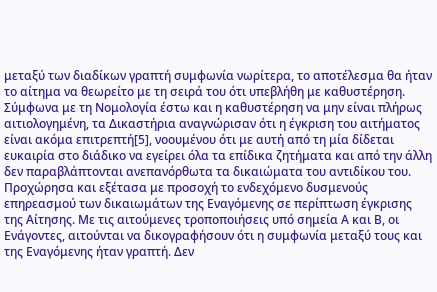μεταξύ των διαδίκων γραπτή συμφωνία νωρίτερα, το αποτέλεσμα θα ήταν το αίτημα να θεωρείτο με τη σειρά του ότι υπεβλήθη με καθυστέρηση. Σύμφωνα με τη Νομολογία έστω και η καθυστέρηση να μην είναι πλήρως αιτιολογημένη, τα Δικαστήρια αναγνώρισαν ότι η έγκριση του αιτήματος είναι ακόμα επιτρεπτή[5], νοουμένου ότι με αυτή από τη μία δίδεται ευκαιρία στο διάδικο να εγείρει όλα τα επίδικα ζητήματα και από την άλλη δεν παραβλάπτονται ανεπανόρθωτα τα δικαιώματα του αντιδίκου του. Προχώρησα και εξέτασα με προσοχή το ενδεχόμενο δυσμενούς επηρεασμού των δικαιωμάτων της Εναγόμενης σε περίπτωση έγκρισης της Αίτησης. Με τις αιτούμενες τροποποιήσεις υπό σημεία Α και Β, οι Ενάγοντες, αιτούνται να δικογραφήσουν ότι η συμφωνία μεταξύ τους και της Εναγόμενης ήταν γραπτή. Δεν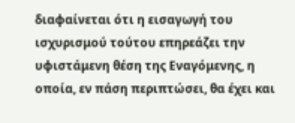διαφαίνεται ότι η εισαγωγή του ισχυρισμού τούτου επηρεάζει την υφιστάμενη θέση της Εναγόμενης, η οποία, εν πάση περιπτώσει, θα έχει και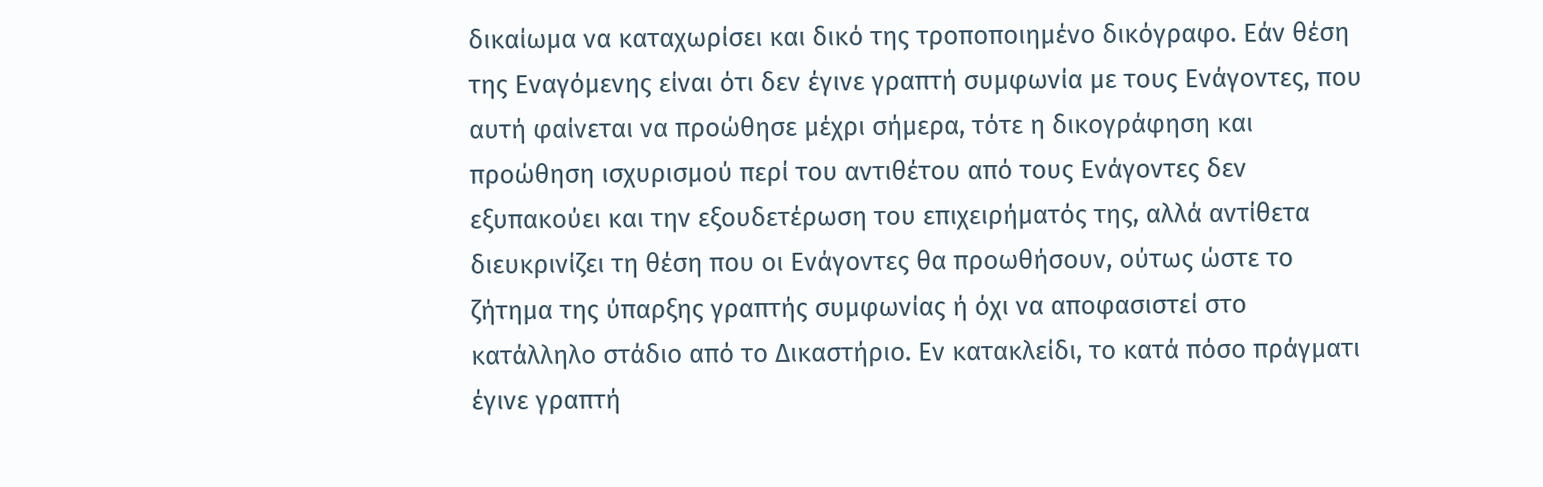δικαίωμα να καταχωρίσει και δικό της τροποποιημένο δικόγραφο. Εάν θέση της Εναγόμενης είναι ότι δεν έγινε γραπτή συμφωνία με τους Ενάγοντες, που αυτή φαίνεται να προώθησε μέχρι σήμερα, τότε η δικογράφηση και προώθηση ισχυρισμού περί του αντιθέτου από τους Ενάγοντες δεν εξυπακούει και την εξουδετέρωση του επιχειρήματός της, αλλά αντίθετα διευκρινίζει τη θέση που οι Ενάγοντες θα προωθήσουν, ούτως ώστε το ζήτημα της ύπαρξης γραπτής συμφωνίας ή όχι να αποφασιστεί στο κατάλληλο στάδιο από το Δικαστήριο. Εν κατακλείδι, το κατά πόσο πράγματι έγινε γραπτή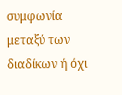συμφωνία μεταξύ των διαδίκων ή όχι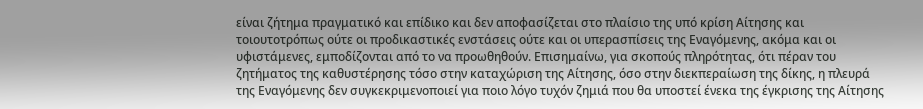είναι ζήτημα πραγματικό και επίδικο και δεν αποφασίζεται στο πλαίσιο της υπό κρίση Αίτησης και τοιουτοτρόπως ούτε οι προδικαστικές ενστάσεις ούτε και οι υπερασπίσεις της Εναγόμενης, ακόμα και οι υφιστάμενες, εμποδίζονται από το να προωθηθούν. Επισημαίνω, για σκοπούς πληρότητας, ότι πέραν του ζητήματος της καθυστέρησης τόσο στην καταχώριση της Αίτησης, όσο στην διεκπεραίωση της δίκης, η πλευρά της Εναγόμενης δεν συγκεκριμενοποιεί για ποιο λόγο τυχόν ζημιά που θα υποστεί ένεκα της έγκρισης της Αίτησης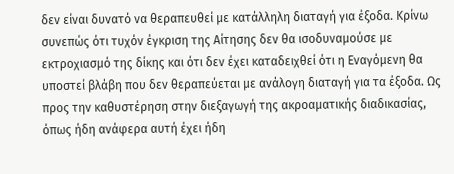δεν είναι δυνατό να θεραπευθεί με κατάλληλη διαταγή για έξοδα. Κρίνω συνεπώς ότι τυχόν έγκριση της Αίτησης δεν θα ισοδυναμούσε με εκτροχιασμό της δίκης και ότι δεν έχει καταδειχθεί ότι η Εναγόμενη θα υποστεί βλάβη που δεν θεραπεύεται με ανάλογη διαταγή για τα έξοδα. Ως προς την καθυστέρηση στην διεξαγωγή της ακροαματικής διαδικασίας, όπως ήδη ανάφερα αυτή έχει ήδη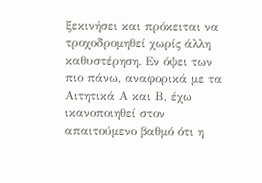ξεκινήσει και πρόκειται να τροχοδρομηθεί χωρίς άλλη καθυστέρηση. Εν όψει των πιο πάνω, αναφορικά με τα Αιτητικά Α και Β, έχω ικανοποιηθεί στον απαιτούμενο βαθμό ότι η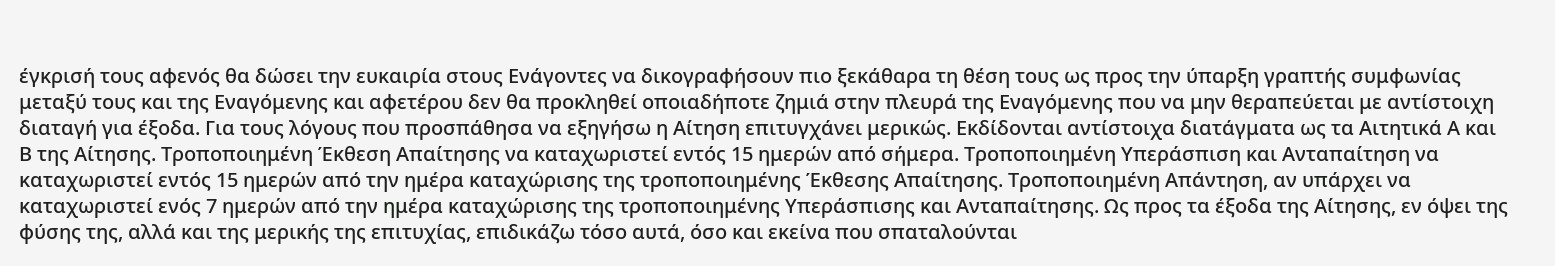έγκρισή τους αφενός θα δώσει την ευκαιρία στους Ενάγοντες να δικογραφήσουν πιο ξεκάθαρα τη θέση τους ως προς την ύπαρξη γραπτής συμφωνίας μεταξύ τους και της Εναγόμενης και αφετέρου δεν θα προκληθεί οποιαδήποτε ζημιά στην πλευρά της Εναγόμενης που να μην θεραπεύεται με αντίστοιχη διαταγή για έξοδα. Για τους λόγους που προσπάθησα να εξηγήσω η Αίτηση επιτυγχάνει μερικώς. Εκδίδονται αντίστοιχα διατάγματα ως τα Αιτητικά Α και Β της Αίτησης. Τροποποιημένη Έκθεση Απαίτησης να καταχωριστεί εντός 15 ημερών από σήμερα. Τροποποιημένη Υπεράσπιση και Ανταπαίτηση να καταχωριστεί εντός 15 ημερών από την ημέρα καταχώρισης της τροποποιημένης Έκθεσης Απαίτησης. Τροποποιημένη Απάντηση, αν υπάρχει να καταχωριστεί ενός 7 ημερών από την ημέρα καταχώρισης της τροποποιημένης Υπεράσπισης και Ανταπαίτησης. Ως προς τα έξοδα της Αίτησης, εν όψει της φύσης της, αλλά και της μερικής της επιτυχίας, επιδικάζω τόσο αυτά, όσο και εκείνα που σπαταλούνται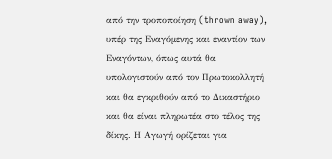από την τροποποίηση (thrown away), υπέρ της Εναγόμενης και εναντίον των Εναγόντων, όπως αυτά θα υπολογιστούν από τον Πρωτοκολλητή και θα εγκριθούν από το Δικαστήριο και θα είναι πληρωτέα στο τέλος της δίκης. Η Αγωγή ορίζεται για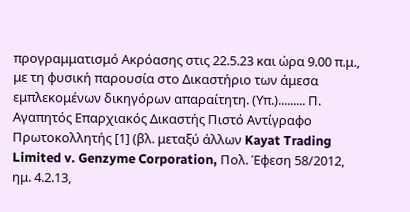προγραμματισμό Ακρόασης στις 22.5.23 και ώρα 9.00 π.μ., με τη φυσική παρουσία στο Δικαστήριο των άμεσα εμπλεκομένων δικηγόρων απαραίτητη. (Υπ.)......... Π. Αγαπητός Επαρχιακός Δικαστής Πιστό Αντίγραφο Πρωτοκολλητής [1] (βλ. μεταξύ άλλων Kayat Trading Limited v. Genzyme Corporation, Πολ. Έφεση 58/2012, ημ. 4.2.13,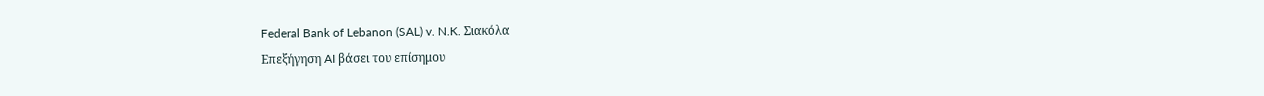Federal Bank of Lebanon (SAL) v. N.K. Σιακόλα
Επεξήγηση AI βάσει του επίσημου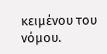κειμένου του νόμου.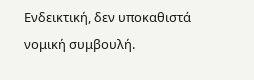Ενδεικτική, δεν υποκαθιστά νομική συμβουλή.